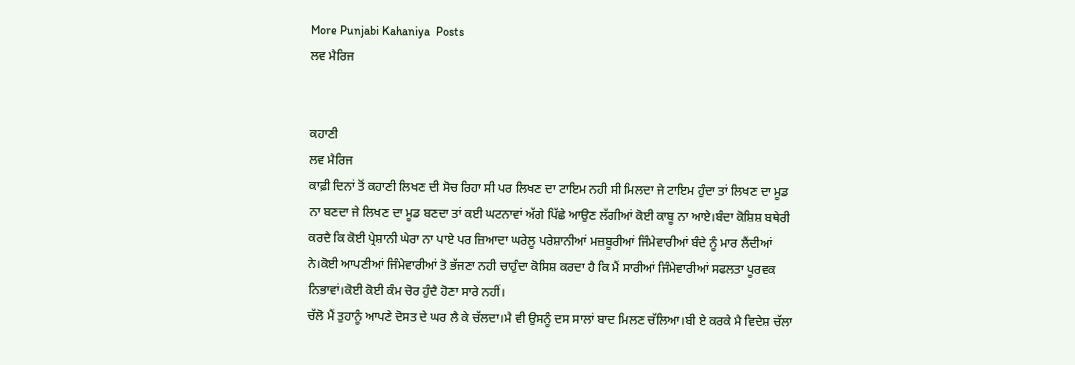More Punjabi Kahaniya  Posts
ਲਵ ਮੈਰਿਜ


ਕਹਾਣੀ
ਲਵ ਮੈਰਿਜ
ਕਾਫ਼ੀ ਦਿਨਾਂ ਤੋਂ ਕਹਾਣੀ ਲਿਖਣ ਦੀ ਸੋਚ ਰਿਹਾ ਸੀ ਪਰ ਲਿਖਣ ਦਾ ਟਾਇਮ ਨਹੀ ਸੀ ਮਿਲਦਾ ਜੇ ਟਾਇਮ ਹੁੰਦਾ ਤਾਂ ਲਿਖਣ ਦਾ ਮੂਡ ਨਾ ਬਣਦਾ ਜੇ ਲਿਖਣ ਦਾ ਮੂਡ ਬਣਦਾ ਤਾਂ ਕਈ ਘਟਨਾਵਾਂ ਅੱਗੇ ਪਿੱਛੇ ਆਉਣ ਲੱਗੀਆਂ ਕੋਈ ਕਾਬੂ ਨਾ ਆਏ।ਬੰਦਾ ਕੋਸ਼ਿਸ਼ ਬਥੇਰੀ ਕਰਦੈ ਕਿ ਕੋਈ ਪ੍ਰੇਸ਼ਾਨੀ ਘੇਰਾ ਨਾ ਪਾਏ ਪਰ ਜ਼ਿਆਦਾ ਘਰੇਲੂ ਪਰੇਸ਼ਾਨੀਆਂ ਮਜ਼ਬੂਰੀਆਂ ਜਿੰਮੇਵਾਰੀਆਂ ਬੰਦੇ ਨੂੰ ਮਾਰ ਲੈਂਦੀਆਂ ਨੇ।ਕੋਈ ਆਪਣੀਆਂ ਜਿੰਮੇਵਾਰੀਆਂ ਤੋ ਭੱਜਣਾ ਨਹੀ ਚਾਹੁੰਦਾ ਕੋਸਿਸ਼ ਕਰਦਾ ਹੈ ਕਿ ਮੈਂ ਸਾਰੀਆਂ ਜਿੰਮੇਵਾਰੀਆਂ ਸਫਲਤਾ ਪੂਰਵਕ ਨਿਭਾਵਾਂ।ਕੋਈ ਕੋਈ ਕੰਮ ਚੋਰ ਹੁੰਦੈ ਹੋਣਾ ਸਾਰੇ ਨਹੀਂ।
ਚੱਲੋ ਮੈਂ ਤੁਹਾਨੂੰ ਆਪਣੇ ਦੋਸਤ ਦੇ ਘਰ ਲੈ ਕੇ ਚੱਲਦਾ।ਮੈ ਵੀ ਉਸਨੂੰ ਦਸ ਸਾਲਾਂ ਬਾਦ ਮਿਲਣ ਚੱਲਿਆ।ਬੀ ਏ ਕਰਕੇ ਮੈ ਵਿਦੇਸ਼ ਚੱਲਾ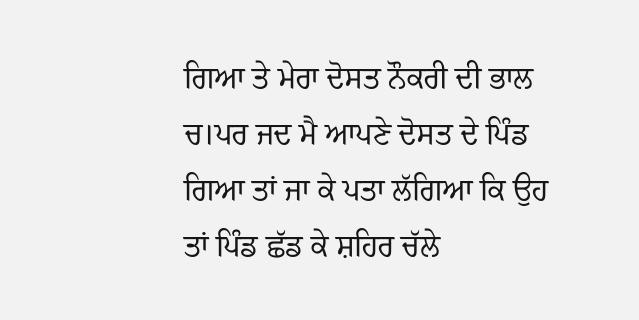ਗਿਆ ਤੇ ਮੇਰਾ ਦੋਸਤ ਨੌਕਰੀ ਦੀ ਭਾਲ ਚ।ਪਰ ਜਦ ਮੈ ਆਪਣੇ ਦੋਸਤ ਦੇ ਪਿੰਡ ਗਿਆ ਤਾਂ ਜਾ ਕੇ ਪਤਾ ਲੱਗਿਆ ਕਿ ਉਹ ਤਾਂ ਪਿੰਡ ਛੱਡ ਕੇ ਸ਼ਹਿਰ ਚੱਲੇ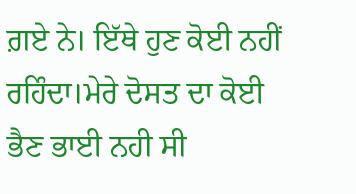ਗ਼ਏ ਨੇ। ਇੱਥੇ ਹੁਣ ਕੋਈ ਨਹੀਂ ਰਹਿੰਦਾ।ਮੇਰੇ ਦੋਸਤ ਦਾ ਕੋਈ ਭੈਣ ਭਾਈ ਨਹੀ ਸੀ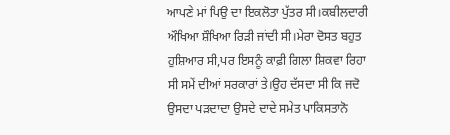ਆਪਣੇ ਮਾਂ ਪਿਉ ਦਾ ਇਕਲੋਤਾ ਪੁੱਤਰ ਸੀ।ਕਬੀਲਦਾਰੀ ਔਖਿਆ ਸ਼ੌਖਿਆ ਰਿੜੀ ਜਾਂਦੀ ਸੀ।ਮੇਰਾ ਦੋਸਤ ਬਹੁਤ ਹੁਸ਼ਿਆਰ ਸੀ,ਪਰ ਇਸਨੂੰ ਕਾਫ਼ੀ ਗਿਲਾ ਸ਼ਿਕਵਾ ਰਿਹਾ ਸੀ ਸਮੇਂ ਦੀਆਂ ਸਰਕਾਰਾਂ ਤੇ।ਉਹ ਦੱਸਦਾ ਸੀ ਕਿ ਜਦੋ ਉਸਦਾ ਪੜਦਾਦਾ ਉਸਦੇ ਦਾਦੇ ਸਮੇਤ ਪਾਕਿਸਤਾਨੋ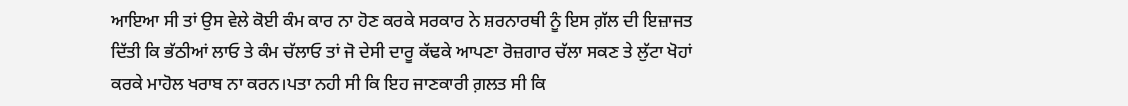ਆਇਆ ਸੀ ਤਾਂ ਉਸ ਵੇਲੇ ਕੋਈ ਕੰਮ ਕਾਰ ਨਾ ਹੋਣ ਕਰਕੇ ਸਰਕਾਰ ਨੇ ਸ਼ਰਨਾਰਥੀ ਨੂੰ ਇਸ ਗ਼ੱਲ ਦੀ ਇਜ਼ਾਜਤ ਦਿੱਤੀ ਕਿ ਭੱਠੀਆਂ ਲਾਓ ਤੇ ਕੰਮ ਚੱਲਾਓ ਤਾਂ ਜੋ ਦੇਸੀ ਦਾਰੂ ਕੱਢਕੇ ਆਪਣਾ ਰੋਜ਼ਗਾਰ ਚੱਲਾ ਸਕਣ ਤੇ ਲੁੱਟਾ ਖੋਹਾਂ ਕਰਕੇ ਮਾਹੋਲ ਖਰਾਬ ਨਾ ਕਰਨ।ਪਤਾ ਨਹੀ ਸੀ ਕਿ ਇਹ ਜਾਣਕਾਰੀ ਗ਼ਲਤ ਸੀ ਕਿ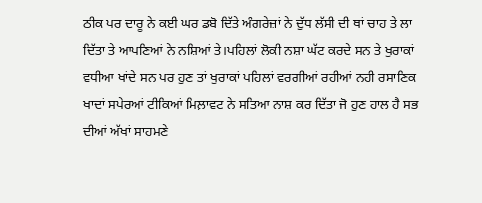ਠੀਕ ਪਰ ਦਾਰੂ ਨੇ ਕਈ ਘਰ ਡਬੋ ਦਿੱਤੇ ਅੰਗਰੇਜ਼ਾਂ ਨੇ ਦੁੱਧ ਲੱਸੀ ਦੀ ਥਾਂ ਚਾਹ ਤੇ ਲਾ ਦਿੱਤਾ ਤੇ ਆਪਣਿਆਂ ਨੇ ਨਸ਼ਿਆਂ ਤੇ।ਪਹਿਲਾਂ ਲੋਕੀ ਨਸ਼ਾ ਘੱਟ ਕਰਦੇ ਸਨ ਤੇ ਖੁਰਾਕਾਂ ਵਧੀਆ ਖਾਂਦੇ ਸਨ ਪਰ ਹੁਣ ਤਾਂ ਖੁਰਾਕਾਂ ਪਹਿਲਾਂ ਵਰਗੀਆਂ ਰਹੀਆਂ ਨਹੀ ਰਸਾਣਿਕ ਖਾਦਾਂ ਸਪੇਰਆਂ ਟੀਕਿਆਂ ਮਿਲ਼ਾਵਟ ਨੇ ਸਤਿਆ ਨਾਸ਼ ਕਰ ਦਿੱਤਾ ਜੋ ਹੁਣ ਹਾਲ ਹੈ ਸਭ ਦੀਆਂ ਅੱਖਾਂ ਸਾਹਮਣੇ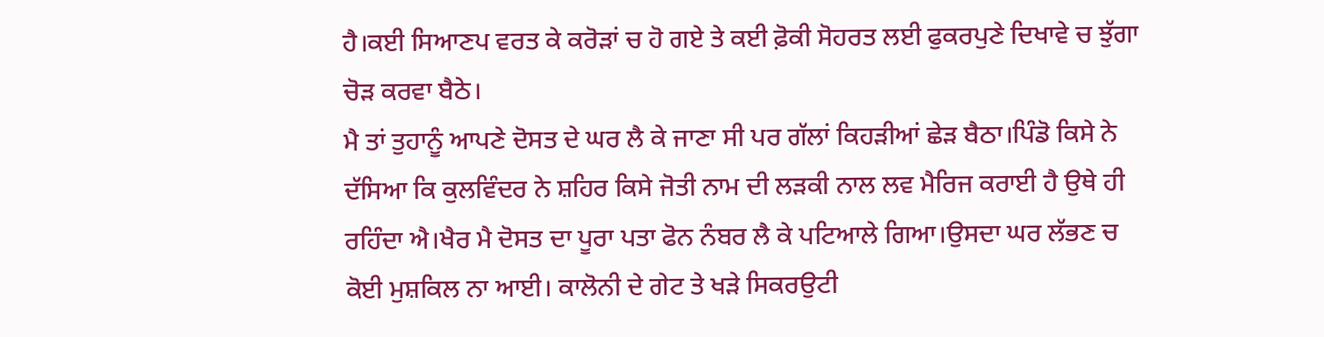ਹੈ।ਕਈ ਸਿਆਣਪ ਵਰਤ ਕੇ ਕਰੋੜਾਂ ਚ ਹੋ ਗਏ ਤੇ ਕਈ ਫ਼ੋਕੀ ਸੋਹਰਤ ਲਈ ਫੁਕਰਪੁਣੇ ਦਿਖਾਵੇ ਚ ਝੁੱਗਾ ਚੋੜ ਕਰਵਾ ਬੈਠੇ।
ਮੈ ਤਾਂ ਤੁਹਾਨੂੰ ਆਪਣੇ ਦੋਸਤ ਦੇ ਘਰ ਲੈ ਕੇ ਜਾਣਾ ਸੀ ਪਰ ਗੱਲਾਂ ਕਿਹੜੀਆਂ ਛੇੜ ਬੈਠਾ।ਪਿੰਡੋ ਕਿਸੇ ਨੇ ਦੱਸਿਆ ਕਿ ਕੁਲਵਿੰਦਰ ਨੇ ਸ਼ਹਿਰ ਕਿਸੇ ਜੋਤੀ ਨਾਮ ਦੀ ਲੜਕੀ ਨਾਲ ਲਵ ਮੈਰਿਜ ਕਰਾਈ ਹੈ ਉਥੇ ਹੀ ਰਹਿੰਦਾ ਐ।ਖੈਰ ਮੈ ਦੋਸਤ ਦਾ ਪੂਰਾ ਪਤਾ ਫੋਨ ਨੰਬਰ ਲੈ ਕੇ ਪਟਿਆਲੇ ਗਿਆ।ਉਸਦਾ ਘਰ ਲੱਭਣ ਚ ਕੋਈ ਮੁਸ਼ਕਿਲ ਨਾ ਆਈ। ਕਾਲੋਨੀ ਦੇ ਗੇਟ ਤੇ ਖੜੇ ਸਿਕਰਉਟੀ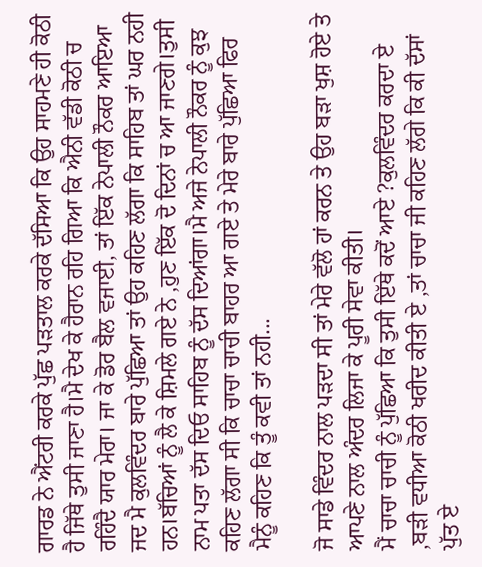ਗਾਰਡ ਨੇ ਐਂਟਰੀ ਕਰਕੇ ਪੁੱਛ ਪੜਤਾਲ ਕਰਕੇ ਦੱਸਿਆ ਕਿ ਉਹ ਸਾਹਮਣੇ ਹੀ ਕੋਠੀ ਹੈ ਜਿੱਥੇ ਤੁਸੀ ਜਾਣਾ ਹੈ।ਮੈ ਦੇਖ ਕੇ ਹੈਰਾਨ ਰਹਿ ਗਿਆ ਕਿ ਐਨੀ ਵੱਡੀ ਕੋਠੀ ਚ ਰਹਿੰਦੈ ਯਾਰ ਮੇਰਾ। ਜਾ ਕੇ ਡੋਰ ਬੈਲ ਵਜਾਈ, ਤਾਂ ਇੱਕ ਨੇਪਾਲੀ ਨੌਕਰ ਆਇਆ ਜਦ ਮੈ ਕੁਲਵਿੰਦਰ ਬਾਰੇ ਪੁੱਛਿਆ ਤਾਂ ਉਹ ਕਹਿਣ ਲੱਗਾ ਕਿ ਸਾਹਿਬ ਤਾਂ ਘਰ ਨਹੀ ਹਨ।ਬੱਚਿਆਂ ਨੂੰ ਲੈ ਕੇ ਸ਼ਿਮਲੇ ਗਏ ਨੇ ,ਹੁਣ ਇੱਕ ਦੋ ਦਿਨਾਂ ਚ ਆ ਜਾਣਗੇ।ਤੁਸੀ ਨਾਮ ਪਤਾ ਦੱਸ ਦਿਓ ਸਾਹਿਬ ਨੂੰ ਦੱਸ ਦਿਆਂਗਾ।ਮੈ ਅਜੇ ਨੇਪਾਲੀ ਨੌਕਰ ਨੂੰ ਕੁਝ ਕਹਿਣ ਲੱਗਾ ਸੀ ਕਿ ਚਾਚਾ ਚਾਚੀ ਬਾਹਰ ਆ ਗਏ ਤੇ ਮੇਰੇ ਬਾਰੇ ਪੁੱਛਿਆ ਫਿਰ ਮੈਨੂੰ ਕਹਿਣ ਕਿ ਤੂੰ ਕਵੀ ਤਾਂ ਨਹੀ...

ਜੋ ਸਾਡੇ ਵਿੰਦਰ ਨਾਲ ਪੜਦਾ ਸੀ ਤਾਂ ਮੇਰੇ ਵੱਲੋ ਹਾਂ ਕਰਨ ਤੇ ਉਹ ਬੜਾ ਖੁਸ਼ ਹੋਏ ਤੇ ਆਪਣੇ ਨਾਲ ਅੰਦਰ ਲਿਜਾ ਕੇ ਪੂਰੀ ਸੇਵਾ ਕੀਤੀ।
ਮੈਂ ਚਾਚਾ ਚਾਚੀ ਨੂੰ ਪੁੱਛਿਆ ਕਿ ਤੁਸੀ ਇੱਥੇ ਕਦੋਂ ਆਏ ?ਕੁਲਵਿੰਦਰ ਕਰਦਾ ਏ ,ਬੜੀ ਵਧੀਆ ਕੋਠੀ ਖਰੀਦ ਕੀਤੀ ਏ ,ਤਾਂ ਚਾਚਾ ਜੀ ਕਹਿਣ ਲੱਗੇ ਕਿ ਕੀ ਦੱਸਾਂ ਪੁੱਤ ਏ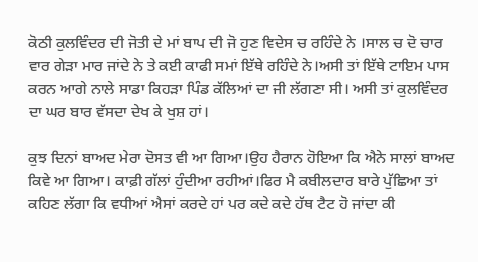ਕੋਠੀ ਕੁਲਵਿੰਦਰ ਦੀ ਜੋਤੀ ਦੇ ਮਾਂ ਬਾਪ ਦੀ ਜੋ ਹੁਣ ਵਿਦੇਸ ਚ ਰਹਿੰਦੇ ਨੇ ।ਸਾਲ ਚ ਦੋ ਚਾਰ ਵਾਰ ਗੇੜਾ ਮਾਰ ਜਾਂਦੇ ਨੇ ਤੇ ਕਈ ਕਾਫੀ ਸਮਾਂ ਇੱਥੇ ਰਹਿੰਦੇ ਨੇ।ਅਸੀ ਤਾਂ ਇੱਥੇ ਟਾਇਮ ਪਾਸ ਕਰਨ ਆਗੇ ਨਾਲੇ ਸਾਡਾ ਕਿਹੜਾ ਪਿੰਡ ਕੱਲਿਆਂ ਦਾ ਜੀ ਲੱਗਣਾ ਸੀ। ਅਸੀ ਤਾਂ ਕੁਲਵਿੰਦਰ ਦਾ ਘਰ ਬਾਰ ਵੱਸਦਾ ਦੇਖ ਕੇ ਖੁਸ਼ ਹਾਂ।

ਕੁਝ ਦਿਨਾਂ ਬਾਅਦ ਮੇਰਾ ਦੋਸਤ ਵੀ ਆ ਗਿਆ।ਉਹ ਹੈਰਾਨ ਹੋਇਆ ਕਿ ਐਨੇ ਸਾਲਾਂ ਬਾਅਦ ਕਿਵੇ ਆ ਗਿਆ। ਕਾਫ਼ੀ ਗੱਲਾਂ ਹੁੰਦੀਆ ਰਹੀਆਂ।ਫਿਰ ਮੈ ਕਬੀਲਦਾਰ ਬਾਰੇ ਪੁੱਛਿਆ ਤਾਂ ਕਹਿਣ ਲੱਗਾ ਕਿ ਵਧੀਆਂ ਐਸਾਂ ਕਰਦੇ ਹਾਂ ਪਰ ਕਦੇ ਕਦੇ ਹੱਥ ਟੈਟ ਹੋ ਜਾਂਦਾ ਕੀ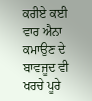ਕਰੀਏ ਕਈ ਵਾਰ ਐਨਾ ਕਮਾਉਣ ਦੇ ਬਾਵਜੂਦ ਵੀ ਖਰਚੇ ਪੂਰੇ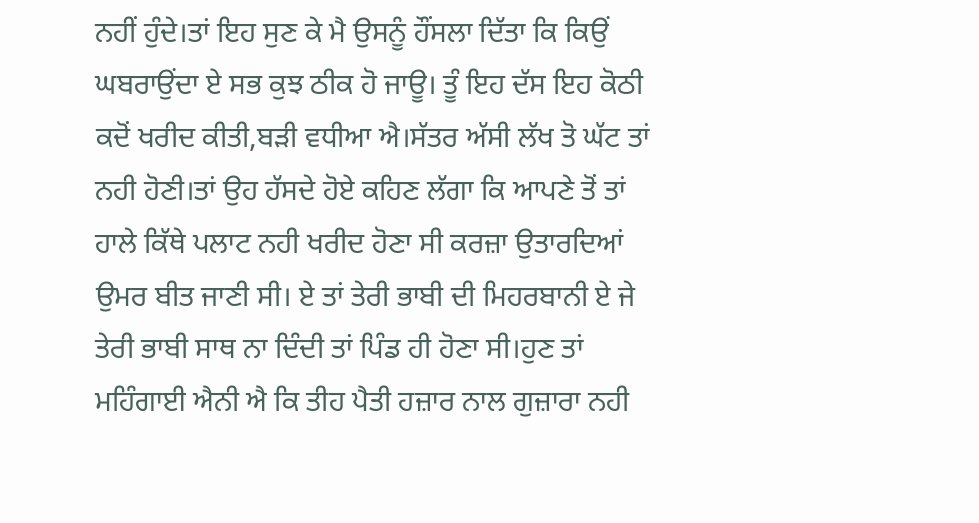ਨਹੀਂ ਹੁੰਦੇ।ਤਾਂ ਇਹ ਸੁਣ ਕੇ ਮੈ ਉਸਨੂੰ ਹੌਂਸਲਾ ਦਿੱਤਾ ਕਿ ਕਿਉਂ ਘਬਰਾਉਂਦਾ ਏ ਸਭ ਕੁਝ ਠੀਕ ਹੋ ਜਾਊ। ਤੂੰ ਇਹ ਦੱਸ ਇਹ ਕੋਠੀ ਕਦੋਂ ਖਰੀਦ ਕੀਤੀ,ਬੜੀ ਵਧੀਆ ਐ।ਸੱਤਰ ਅੱਸੀ ਲੱਖ ਤੋ ਘੱਟ ਤਾਂ ਨਹੀ ਹੋਣੀ।ਤਾਂ ਉਹ ਹੱਸਦੇ ਹੋਏ ਕਹਿਣ ਲੱਗਾ ਕਿ ਆਪਣੇ ਤੋਂ ਤਾਂ ਹਾਲੇ ਕਿੱਥੇ ਪਲਾਟ ਨਹੀ ਖਰੀਦ ਹੋਣਾ ਸੀ ਕਰਜ਼ਾ ਉਤਾਰਦਿਆਂ ਉਮਰ ਬੀਤ ਜਾਣੀ ਸੀ। ਏ ਤਾਂ ਤੇਰੀ ਭਾਬੀ ਦੀ ਮਿਹਰਬਾਨੀ ਏ ਜੇ ਤੇਰੀ ਭਾਬੀ ਸਾਥ ਨਾ ਦਿੰਦੀ ਤਾਂ ਪਿੰਡ ਹੀ ਹੋਣਾ ਸੀ।ਹੁਣ ਤਾਂ ਮਹਿੰਗਾਈ ਐਨੀ ਐ ਕਿ ਤੀਹ ਪੈਤੀ ਹਜ਼ਾਰ ਨਾਲ ਗੁਜ਼ਾਰਾ ਨਹੀ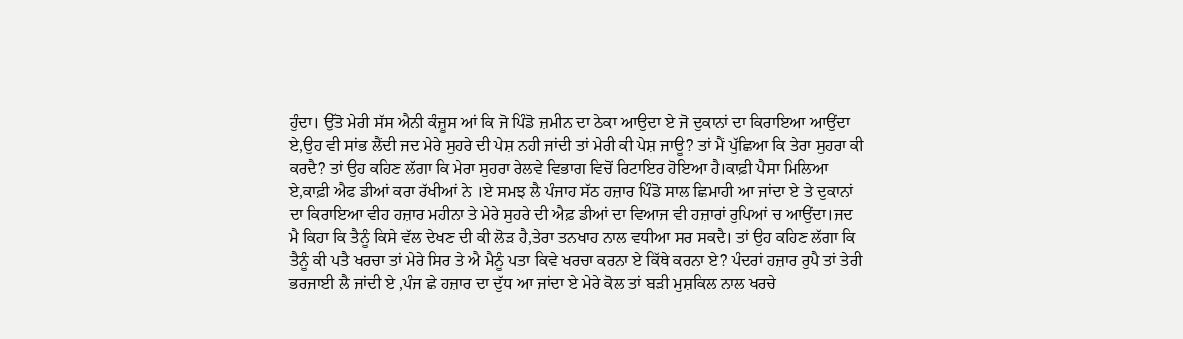ਹੁੰਦਾ। ਉੱਤੋ ਮੇਰੀ ਸੱਸ ਐਨੀ ਕੰਜ਼ੂਸ ਆਂ ਕਿ ਜੋ ਪਿੰਡੋ ਜ਼ਮੀਨ ਦਾ ਠੇਕਾ ਆਉਦਾ ਏ ਜੋ ਦੁਕਾਨਾਂ ਦਾ ਕਿਰਾਇਆ ਆਉਂਦਾ ਏ,ਉਹ ਵੀ ਸਾਂਭ ਲੈਂਦੀ ਜਦ ਮੇਰੇ ਸੁਹਰੇ ਦੀ ਪੇਸ਼ ਨਹੀ ਜਾਂਦੀ ਤਾਂ ਮੇਰੀ ਕੀ ਪੇਸ਼ ਜਾਊ? ਤਾਂ ਮੈਂ ਪੁੱਛਿਆ ਕਿ ਤੇਰਾ ਸੁਹਰਾ ਕੀ ਕਰਦੈ? ਤਾਂ ਉਹ ਕਹਿਣ ਲੱਗਾ ਕਿ ਮੇਰਾ ਸੁਹਰਾ ਰੇਲਵੇ ਵਿਭਾਗ ਵਿਚੋਂ ਰਿਟਾਇਰ ਹੋਇਆ ਹੈ।ਕਾਫ਼ੀ ਪੈਸਾ ਮਿਲਿਆ ਏ,ਕਾਫ਼ੀ ਐਫ ਡੀਆਂ ਕਰਾ ਰੱਖੀਆਂ ਨੇ ।ਏ ਸਮਝ ਲੈ ਪੰਜਾਹ ਸੱਠ ਹਜ਼ਾਰ ਪਿੰਡੋ ਸਾਲ ਛਿਮਾਹੀ ਆ ਜਾਂਦਾ ਏ ਤੇ ਦੁਕਾਨਾਂ ਦਾ ਕਿਰਾਇਆ ਵੀਹ ਹਜ਼ਾਰ ਮਹੀਨਾ ਤੇ ਮੇਰੇ ਸੁਹਰੇ ਦੀ ਐਫ਼ ਡੀਆਂ ਦਾ ਵਿਆਜ ਵੀ ਹਜ਼ਾਰਾਂ ਰੁਪਿਆਂ ਚ ਆਉਂਦਾ।ਜਦ ਮੈ ਕਿਹਾ ਕਿ ਤੈਨੂੰ ਕਿਸੇ ਵੱਲ ਦੇਖਣ ਦੀ ਕੀ ਲੋੜ ਹੈ,ਤੇਰਾ ਤਨਖਾਹ ਨਾਲ ਵਧੀਆ ਸਰ ਸਕਦੈ। ਤਾਂ ਉਹ ਕਹਿਣ ਲੱਗਾ ਕਿ ਤੈਨੂੰ ਕੀ ਪਤੈ ਖਰਚਾ ਤਾਂ ਮੇਰੇ ਸਿਰ ਤੇ ਐ ਮੈਨੂੰ ਪਤਾ ਕਿਵੇ ਖਰਚਾ ਕਰਨਾ ਏ ਕਿੱਥੇ ਕਰਨਾ ਏ? ਪੰਦਰਾਂ ਹਜ਼ਾਰ ਰੁਪੈ ਤਾਂ ਤੇਰੀ ਭਰਜਾਈ ਲੈ ਜਾਂਦੀ ਏ ,ਪੰਜ ਛੇ ਹਜ਼ਾਰ ਦਾ ਦੁੱਧ ਆ ਜਾਂਦਾ ਏ ਮੇਰੇ ਕੋਲ ਤਾਂ ਬੜੀ ਮੁਸ਼ਕਿਲ ਨਾਲ ਖਰਚੇ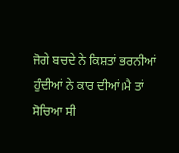ਜੋਗੇ ਬਚਦੇ ਨੇ ਕਿਸ਼ਤਾਂ ਭਰਨੀਆਂ ਹੁੰਦੀਆਂ ਨੇ ਕਾਰ ਦੀਆਂ।ਮੈ ਤਾਂ ਸੋਚਿਆ ਸੀ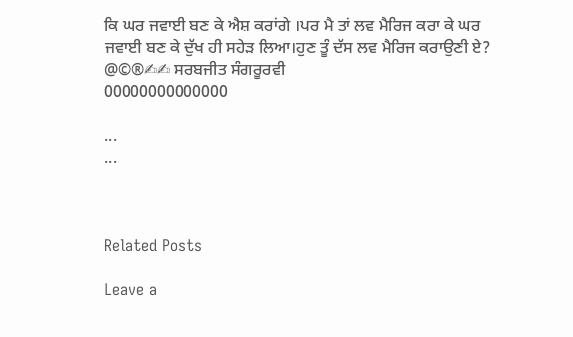ਕਿ ਘਰ ਜਵਾਈ ਬਣ ਕੇ ਐਸ਼ ਕਰਾਂਗੇ ।ਪਰ ਮੈ ਤਾਂ ਲਵ ਮੈਰਿਜ ਕਰਾ ਕੇ ਘਰ ਜਵਾਈ ਬਣ ਕੇ ਦੁੱਖ ਹੀ ਸਹੇੜ ਲਿਆ।ਹੁਣ ਤੂੰ ਦੱਸ ਲਵ ਮੈਰਿਜ ਕਰਾਉਣੀ ਏ?
@©®✍✍ ਸਰਬਜੀਤ ਸੰਗਰੂਰਵੀ
00000000000000

...
...



Related Posts

Leave a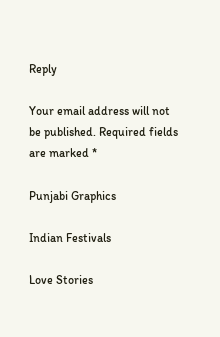Reply

Your email address will not be published. Required fields are marked *

Punjabi Graphics

Indian Festivals

Love Stories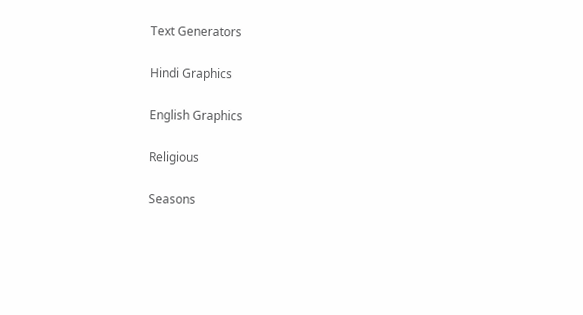Text Generators

Hindi Graphics

English Graphics

Religious

Seasons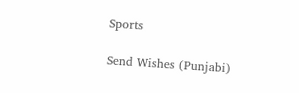Sports

Send Wishes (Punjabi)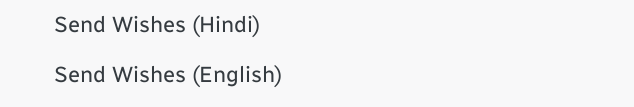Send Wishes (Hindi)

Send Wishes (English)